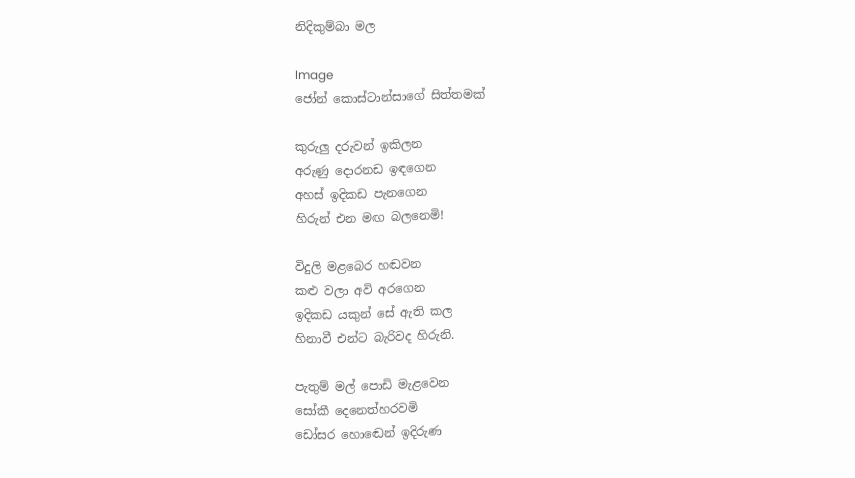නිදිකුම්බා මල

Image
ජෝන් කොස්ටාන්සාගේ සිත්තමක්

කුරුලු දරුවන් ඉකිලන
අරුණු දොරනඩ ඉඳගෙන
අහස් ඉදිකඩ පැනගෙන
හිරුන් එන මඟ බලනෙමි!

විදුලි මළබෙර හඬවන
කළු වලා අවි අරගෙන
ඉදිකඩ යකුන් සේ ඇති කල
හිනාවී එන්ට බැරිවද හිරුනි.

පැතුම් මල් පොඩි මැළවෙන
සෝකී දෙනෙත්හරවමි
ඩෝසර හොඬෙන් ඉදිරුණ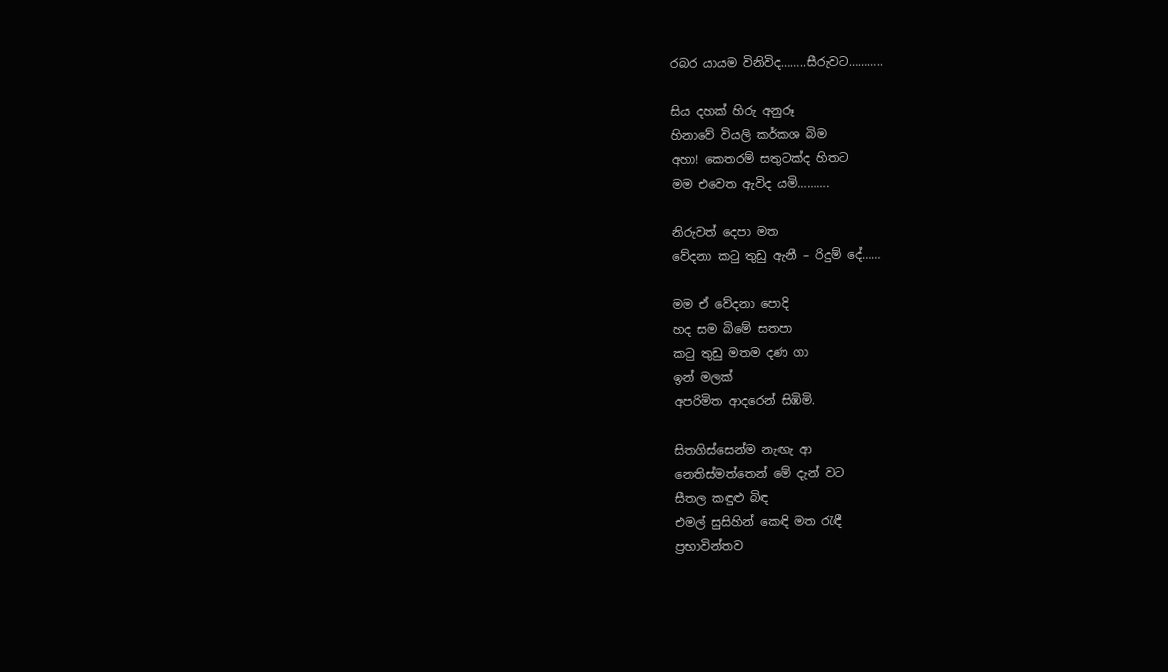රබර යායම විනිවිද……..සීරුවට………..

සිය දහක් හිරු අනුරූ
හිනාවේ වියලි කර්කශ බිම
අහා! කෙතරම් සතුටක්ද හිතට
මම එවෙත ඇවිද යමි……….

නිරුවත් දෙපා මත
වේදනා කටු තුඩු ඇනී – රිදුම් දේ……

මම ඒ වේදනා පොදි
හද සම බිමේ සතපා
කටු තුඩු මතම දණ ගා
ඉන් මලක්
අපරිමිත ආදරෙන් සිඹිමි.

සිතගිස්සෙන්ම නැඟැ ආ
නෙතිස්මත්තෙන් මේ දැන් වට
සීතල කඳුළු බිඳ
එමල් සුසිහින් කෙඳි මත රැඳී
ප්‍රභාවින්තව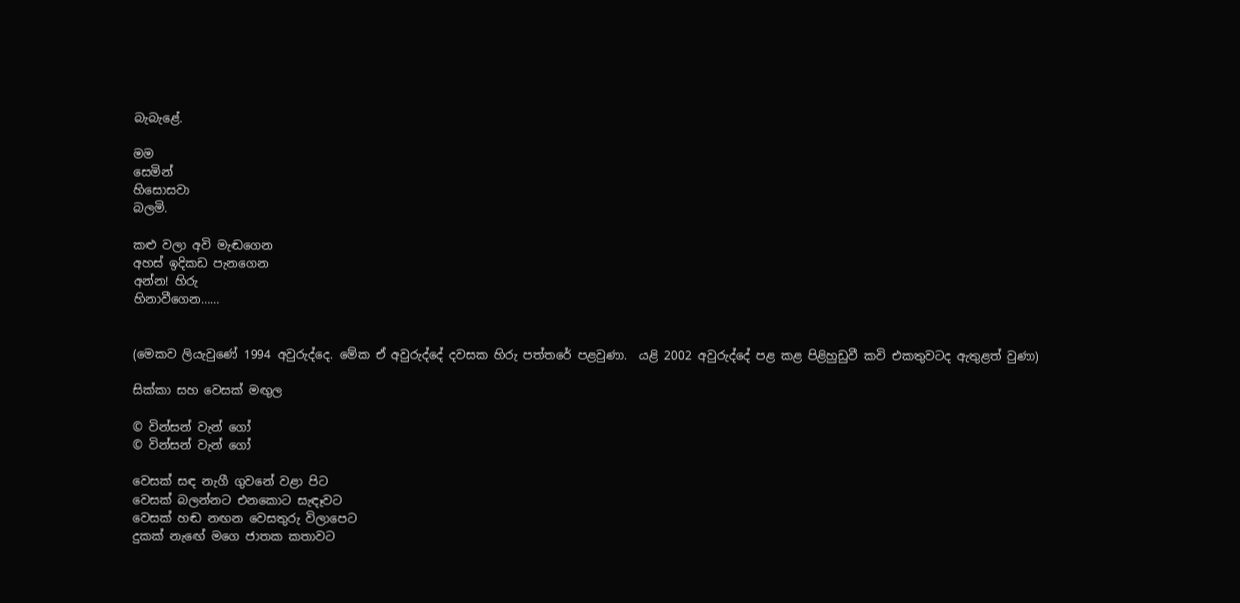බැබැළේ.

මම
සෙමින්
හිසොසවා
බලමි.

කළු වලා අවි මැඬගෙන
අහස් ඉදිකඩ පැනගෙන
අන්න! හිරු
හිනාවීගෙන……


(මෙකව ලියැවු‍ණේ 1994 අවුරුද්දෙ. මේක ඒ අවුරුද්දේ දවසක හිරු පත්තරේ පළවුණා.  යළි 2002 අවුරුද්දේ පළ කළ පිළිහුඩුවී කවි එකතුවටද ඇතුළත් වුණා)

සික්කා සහ වෙසක් මඟුල

© වින්සන් වැන් ගෝ
© වින්සන් වැන් ගෝ

වෙසක් සඳ නැගී ගුවනේ වළා පිට
වෙසක් බලන්නට එනකොට සැඳෑවට
වෙසක් හඬ නඟන වෙසතුරු විලාපෙට
දුකක් නැඟේ මගෙ ජාතක කතාවට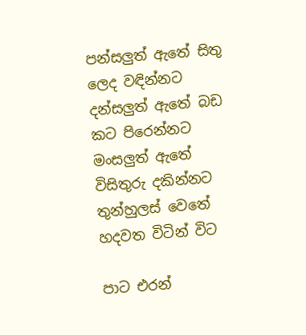පන්සලුත් ඇතේ සිතු ලෙද වඳින්නට
දන්සලුත් ඇතේ බඩ කට පිරෙන්නට
මංසලුත් ඇතේ විසිතුරු දකින්නට
තුන්හුලස් වෙතේ හදවත විටින් විට

පාට එරන්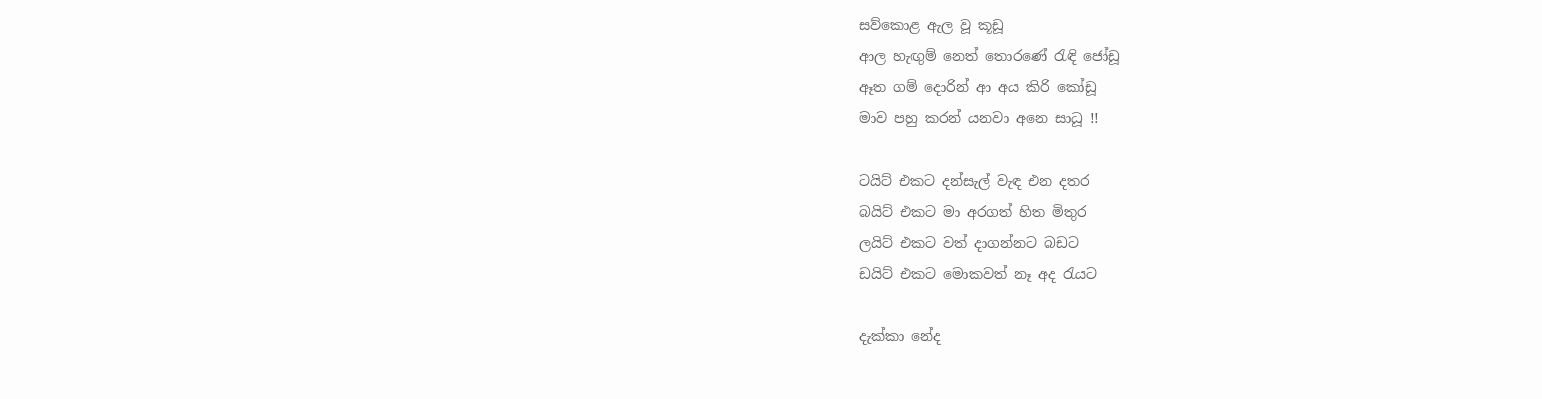සව්කොළ ඇල වූ කූඩූ
ආල හැඟුම් නෙත් තොරණේ රැඳි ජෝඩූ
ඈත ගම් දොරින් ආ අය කිරි කෝඩූ
මාව පහු කරන් යනවා අනෙ සාධූ !!

ටයිට් එකට දන්සැල් වැඳ එන දතර
බයිට් එකට මා අරගත් හිත මිතුර
ලයිට් එකට වත් දාගන්නට බඩට
ඩයිට් එකට මොකවත් නෑ අද රැයට

දැක්කා නේද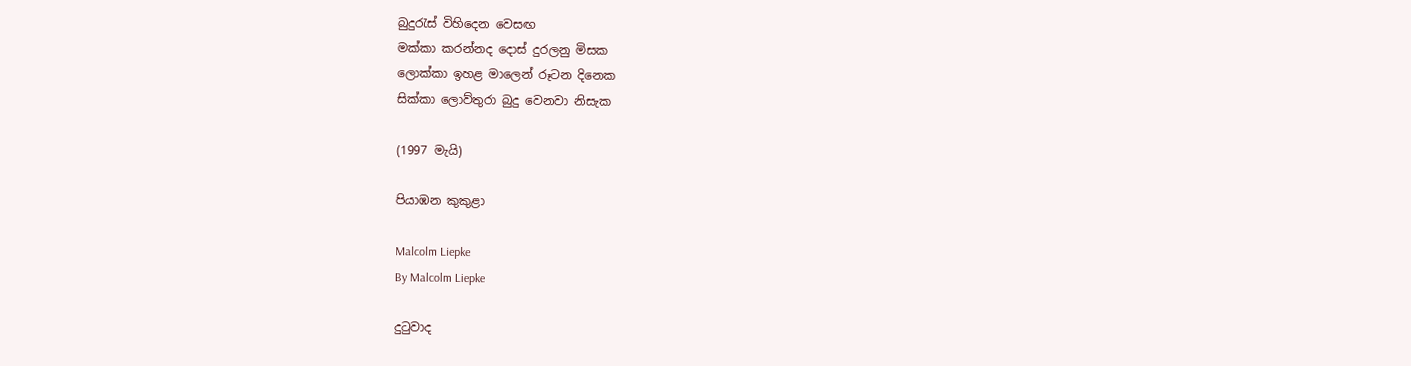බුදුරැස් විහිදෙන වෙසඟ
මක්කා කරන්නද දොස් දුරලනු මිසක
ලොක්කා ඉහළ මාලෙන් රූටන දිනෙක
සික්කා ලොව්තුරා බුදු වෙනවා නිසැක

(1997 මැයි)

පියාඹන කුකුළා

Malcolm Liepke
By Malcolm Liepke

දුටුවාද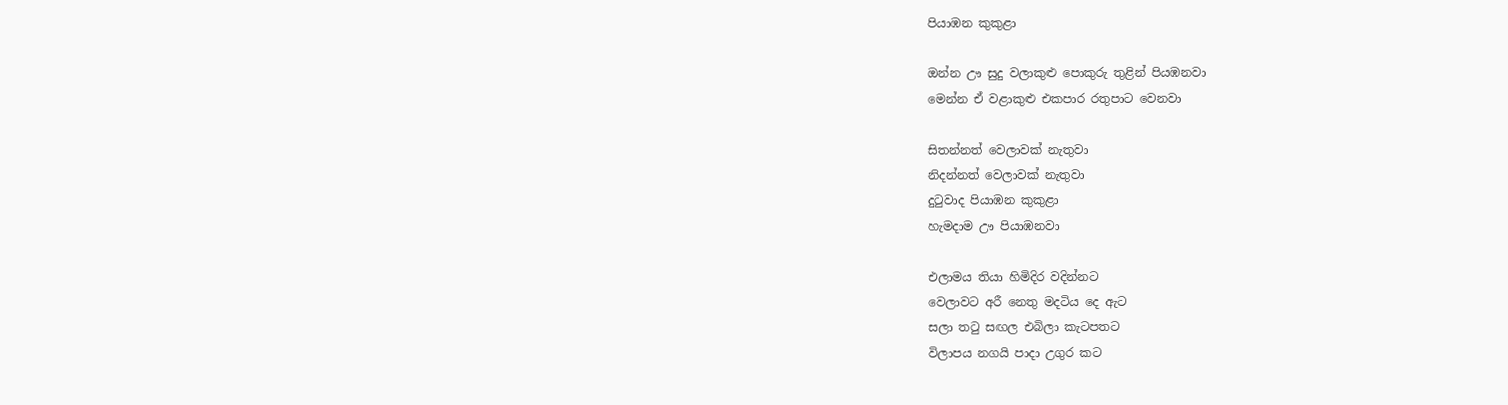පියාඹන කුකුළා

ඔන්න ඌ සුදු වලාකුළු පොකුරු තුළින් පියඹනවා
මෙන්න ඒ වළාකුළු එකපාර රතුපාට වෙනවා

සිතන්නත් වෙලාවක් නැතුවා
නිදන්නත් වෙලාවක් නැතුවා
දුටුවාද පියාඹන කුකුළා
හැමදාම ඌ පියාඹනවා

එලාමය තියා හිමිදිර වදින්නට
වෙලාවට අරී නෙතු මදටිය දෙ ඇට
සලා තටු සඟල එබිලා කැටපතට
විලාපය නගයි පාදා උගුර කට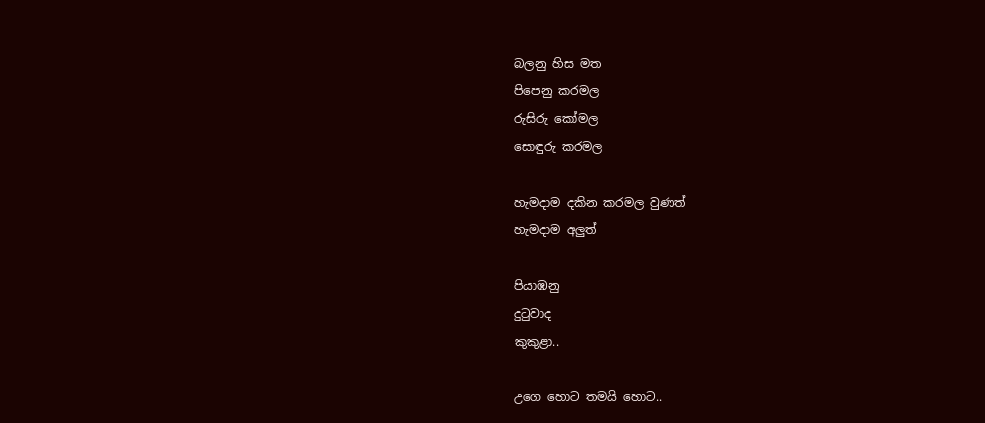බලනු හිස මත
පිපෙනු කරමල
රුසිරු කෝමල
සොඳුරු කරමල

හැමදාම දකින කරමල වුණත්
හැමදාම අලුත්

පියාඹනු
දුටුවාද
කුකුළා..

උගෙ හොට තමයි හොට..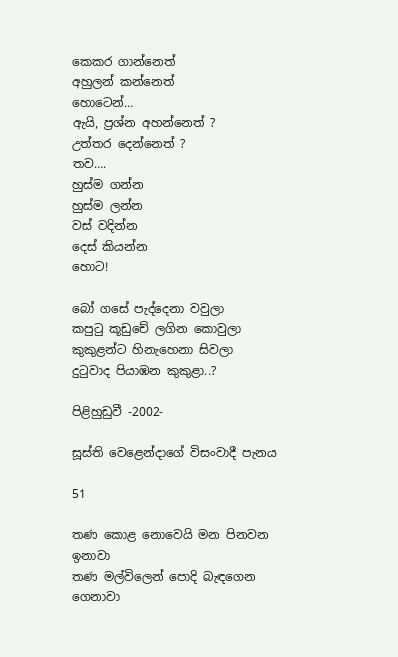කෙකර ගාන්නෙත්
අහුලන් කන්නෙත්
හොටෙන්…
ඇයි, ප්‍රශ්න අහන්නෙත් ?
උත්තර දෙන්නෙත් ?
තව….
හුස්ම ගන්න
හුස්ම ලන්න
වස් වදින්න
දෙස් කියන්න
හොට!

බෝ ගසේ පැද්දෙනා වවුලා
කපුටු කූඩුචේ ලගින කොවුලා
කුකුළන්ට හිනැහෙනා සිවලා
දුටුවාද පියාඹන කුකුළා..?

පිළිහුඩුවී -2002-

සූස්ති වෙළෙන්දාගේ විසංවාදී පැනය

51

තණ කොළ නොවෙයි මන පිනවන ඉනාවා
තණ මල්විලෙන් පොදි බැඳගෙන ගෙනාවා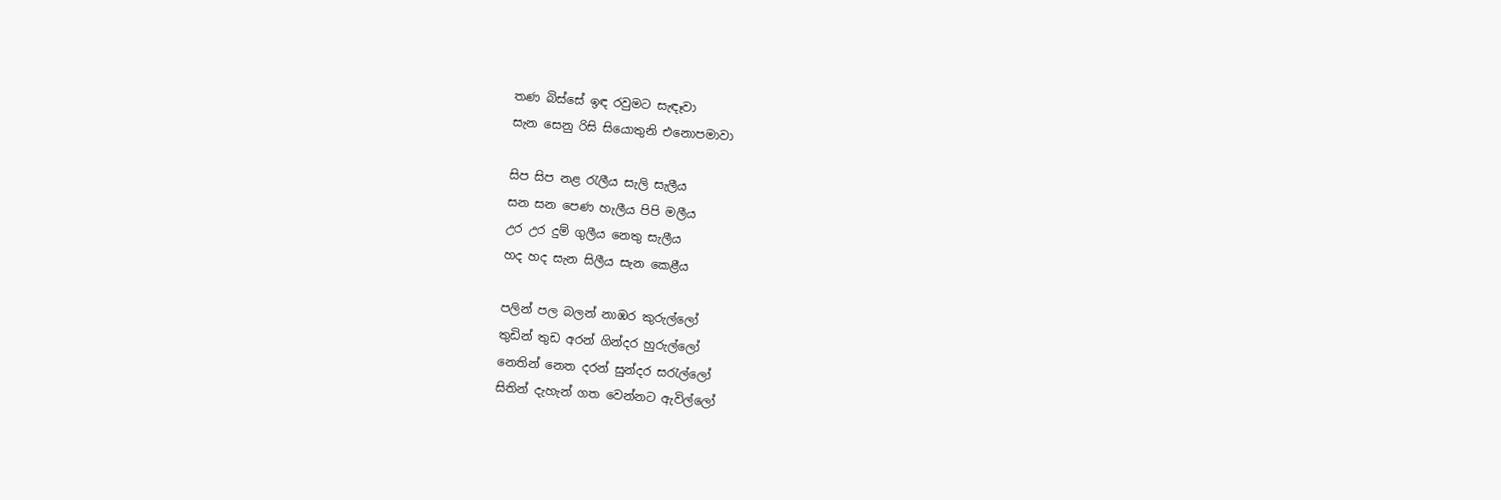තණ බිස්සේ ඉඳ රවුමට සැඳෑවා
සැන සෙනු රිසි සියොතුනි එනොපමාවා

සිප සිප නළ රැලීය සැලි සැලීය
සන සන පෙණ හැලීය පිපි මලීය
උර උර දුම් ගුලීය නෙතු සැලීය
හද හද සැන සිලීය සැන කෙළීය

පලින් පල බලන් නාඹර කුරුල්ලෝ
තුඩින් තුඩ අරන් ගින්දර හුරුල්ලෝ
නෙතින් නෙත දරන් සුන්දර සරැල්ලෝ
සිතින් දැහැන් ගත වෙන්නට ඇවිල්ලෝ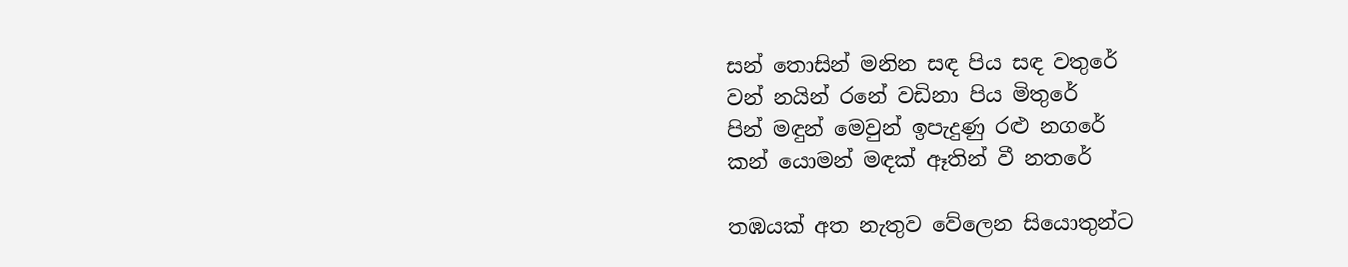සන් තොසින් මනින සඳ පිය සඳ වතුරේ
වන් නයින් රනේ වඩිනා පිය මිතුරේ
පින් මඳුන් මෙවුන් ඉපැදුණු රළු නගරේ
කන් යොමන් මඳක් ඈතින් වී නතරේ

තඹයක් අත නැතුව වේලෙන සියොතුන්ට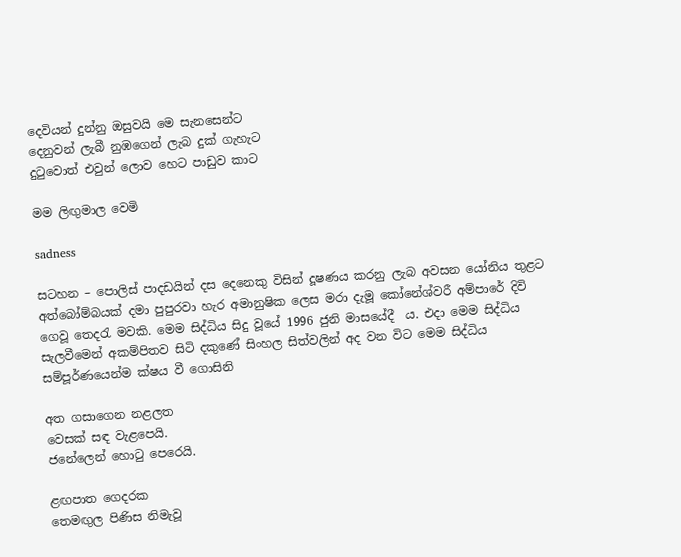දෙවියන් දුන්නු ඔසුවයි මෙ සැනසෙන්ට
දෙනුවන් ලැබී නුඹගෙන් ලැබ දුක් ගැහැට
දුටුවොත් එවුන් ලොව හෙට පාඩුව කාට

මම ලිඟුමාල වෙමි

sadness

සටහන – පොලිස් පාදඩයින් දස දෙනෙකු විසින් දූෂණය කරනු ලැබ අවසන යෝනිය තුළට අත්බෝම්බයක් දමා පුපුරවා හැර අමානුෂික ලෙස මරා දැමූ කෝනේශ්වරී අම්පාරේ දිවි ගෙවූ තෙදරැ මවකි. මෙම සිද්ධිය සිදු වූයේ 1996 ජුනි මාසයේදී  ය. එදා මෙම සිද්ධිය සැලවීමෙන් අකම්පිතව සිටි දකුණේ සිංහල සිත්වලින් අද වන විට මෙම සිද්ධිය සම්පූර්ණයෙන්ම ක්ෂය වී ගොසිනි

අත ගසාගෙන නළලත
වෙසක් සඳ වැළපෙයි.
ජනේලෙන් හොටු පෙරෙයි.

ළඟපාත ගෙදරක
තෙමඟුල පිණිස නිමැවූ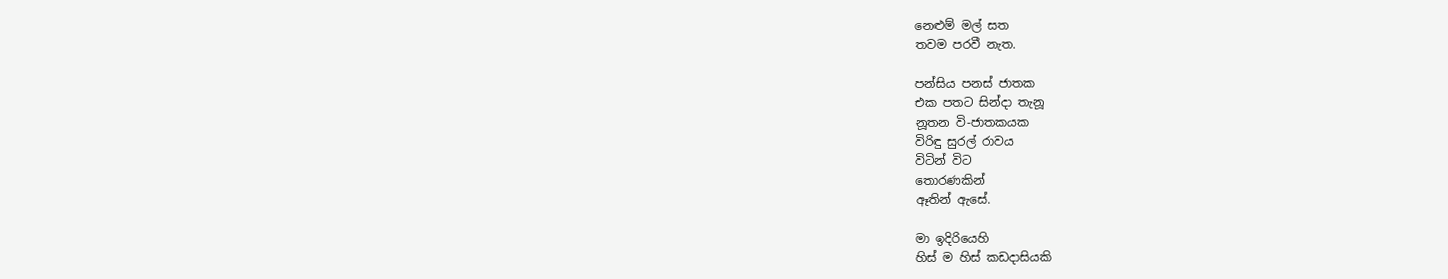නෙළුම් මල් සත
තවම පරවී නැත.

පන්සිය පනස් ජාතක
එක පතට සින්දා තැනූ
නූතන වි-ජාතකයක
විරිඳු සුරල් රාවය
විටින් විට
තොරණකින්
ඈතින් ඇසේ.

මා ඉදි‍රියෙහි
හිස් ම හිස් කඩදාසියකි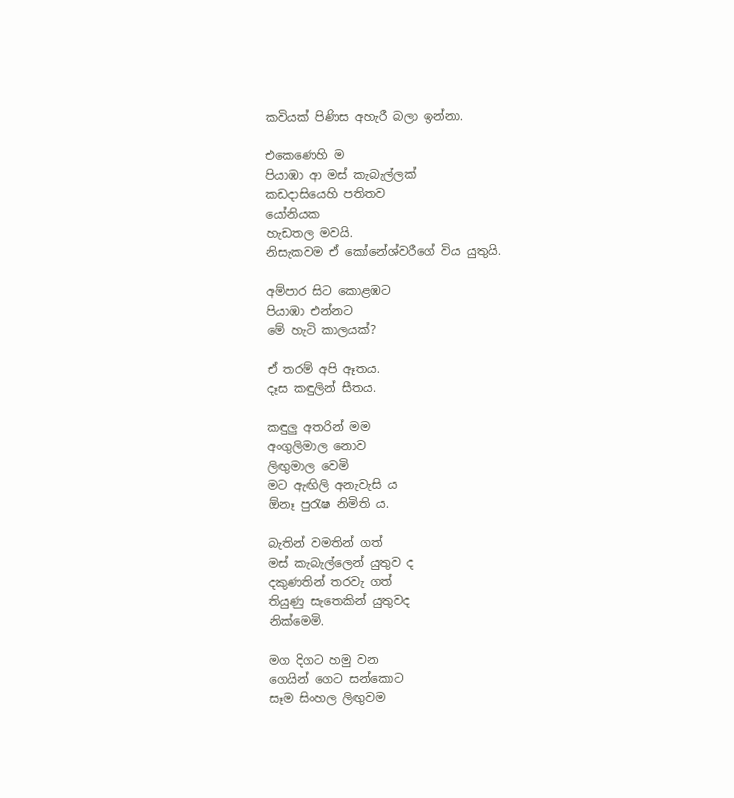කවියක් පිණිස අහැරී බලා ඉන්නා.

එකෙණෙහි ම
පියාඹා ආ මස් කැබැල්ලක්
කඩදාසියෙහි පතිතව
යෝනියක
හැඩතල මවයි.
නිසැකවම ඒ කෝ‍නේශ්වරීගේ විය යුතුයි.

අම්පාර සිට කොළඹට
පියාඹා එන්නට
මේ හැටි කාලයක්?

ඒ තරම් අපි ඈතය.
දෑස කඳුලින් සීතය.

කඳුලු අතරින් මම
අංගුලිමාල නොව
ලිඟුමාල වෙමි
මට ඇඟිලි අනැවැසි ය
ඕනෑ පුරැෂ නිමිති ය.

බැතින් වමතින් ගත්
මස් කැබැල්ලෙන් යුතුව ද
දකුණතින් තරවැ ගත්
තියුණු සැතෙකින් යුතුවද
නික්මෙමි.

මග දිගට හමු වන
ගෙයින් ගෙට සන්කොට
සෑම සිංහල ලිඟුවම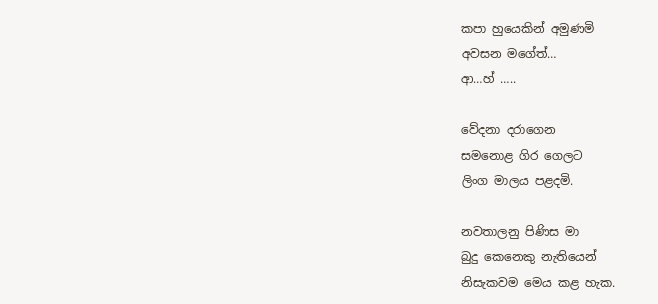කපා හුයෙකින් අමුණමි
අවසන මගේත්…
ආ…හ් …..

වේදනා ද‍රාගෙන
සමනොළ ගිර ගෙලට
ලිංග මාලය පළදමි.

නවතාලනු පිණිස මා
බුදු කෙනෙකු නැතියෙන්
නිසැකවම මෙය කළ හැක.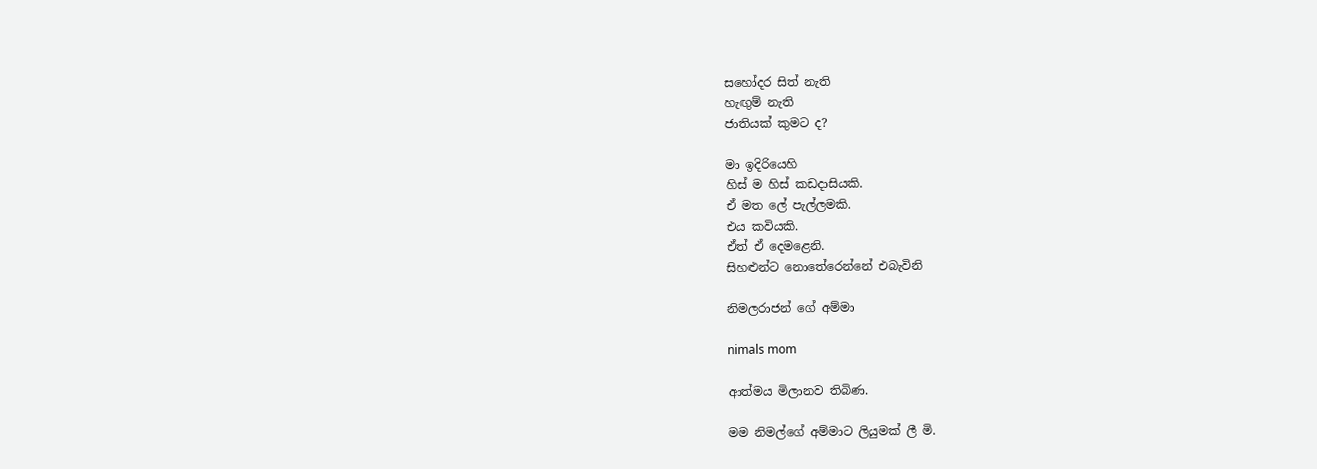සහෝදර සිත් නැති
හැඟුම් නැති
ජාතියක් කුමට ද?

මා ඉදිරියෙහි
හිස් ම හිස් කඩදාසියකි.
ඒ මත ලේ පැල්ලමකි.
එය කවියකි.
ඒත් ඒ දෙමළෙනි.
සිහළුන්ට නොතේරෙන්නේ එබැවිනි

නිමලරාජන් ගේ අම්මා

nimals mom

ආත්මය මිලානව තිබිණ.

මම නිමල්ගේ අම්මාට ලියුමක් ලී මි.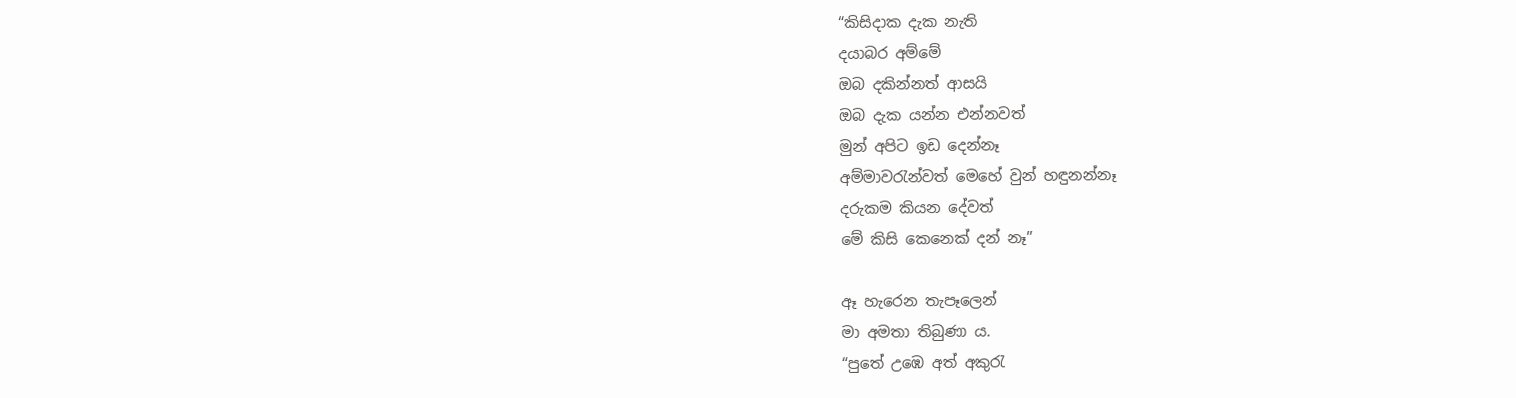“කිසිදාක දැක නැති
දයාබර අම්මේ
ඔබ දකින්නත් ආසයි
ඔබ දැක යන්න එන්නවත්
මුන් අපිට ඉඩ දෙන්නෑ
අම්මාවරැන්වත් මෙහේ වුන් හඳුනන්නෑ
දරුකම කියන දේවත්
මේ කිසි කෙනෙක් දන් නෑ”

ඈ හැරෙන තැපෑලෙන්
මා අමතා තිබුණා ය.
“පුතේ උඹෙ අත් අකුරැ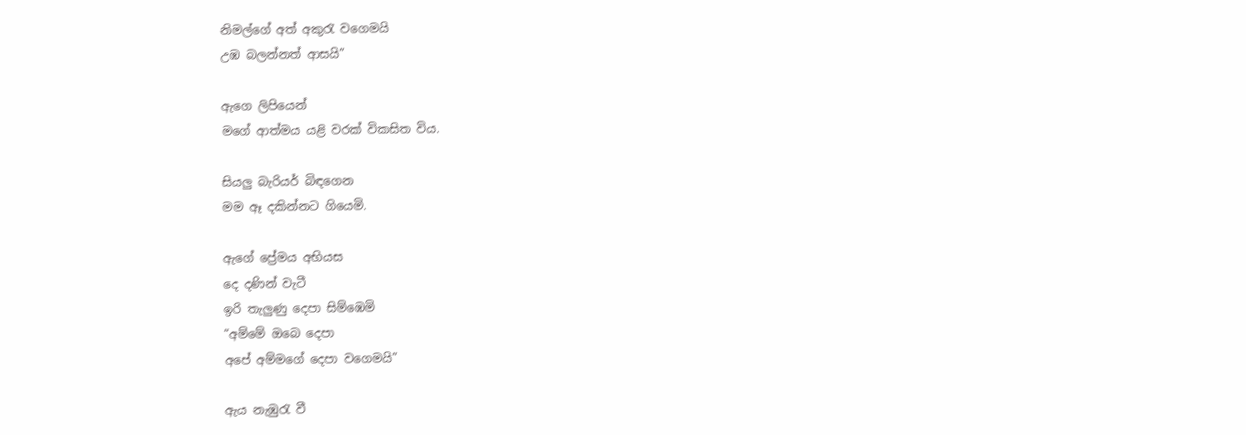නිමල්ගේ අත් අකුරැ ‍වගෙමයි
උඹ බලන්නත් ආසයි”

ඇගෙ ලිපියෙන්
මගේ ආත්මය යළි වරක් විකසිත විය.

සියලු බැරියර් බිඳගෙන
මම ඈ දකින්නට ගියෙමි.

ඇගේ ප්‍රේමය අභියස
දෙ දණින් වැටී
ඉරි තැලුණු දෙපා සිම්ඹෙමි
“අම්මේ ඔබෙ දෙපා
අපේ අම්මගේ දෙපා වගෙමයි”

ඇය නැඹුරැ වී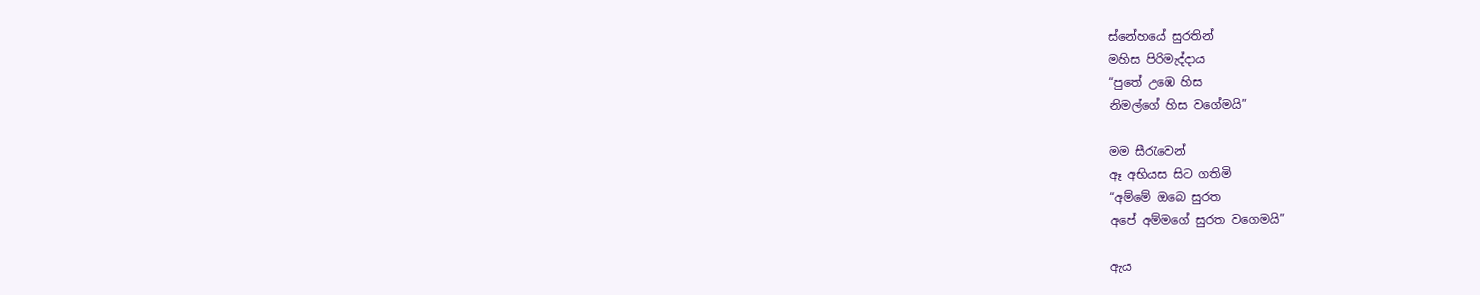ස්නේහයේ සුරතින්
මහිස පිරිමැද්දාය
“පුතේ උඹෙ හිස
නිමල්ගේ හිස වගේමයි”

මම සීරැවෙන්
ඈ අභියස සිට ගතිමි
“අම්මේ ඔබෙ සුරත
අපේ අම්මගේ සුරත වගෙමයි”

ඇය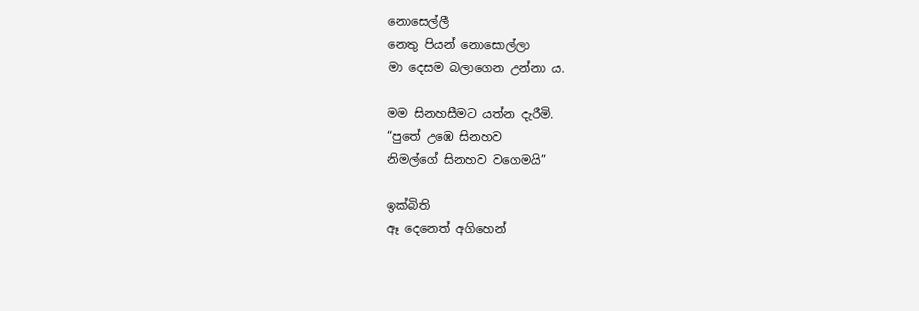නොසෙල්ලී
නෙතු පියන් නොසොල්ලා
මා දෙසම බලාගෙන උන්නා ය.

මම සිනහසීමට යත්න දැරීමි.
“පුතේ උඹෙ සිනහව
නිමල්ගේ සිනහව වගෙමයි”

ඉක්බිති
ඈ දෙනෙත් අගිහෙන්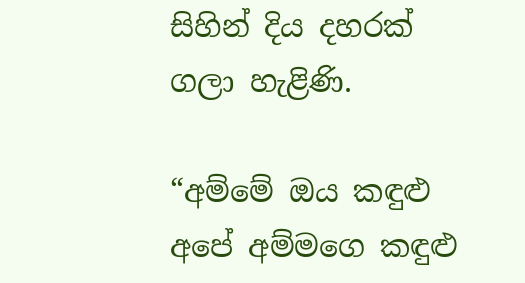සිහින් දිය දහරක් ගලා හැළිණි.

“අම්මේ ඔය කඳුළු
අපේ අම්මගෙ කඳුළු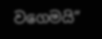වගෙමයි”